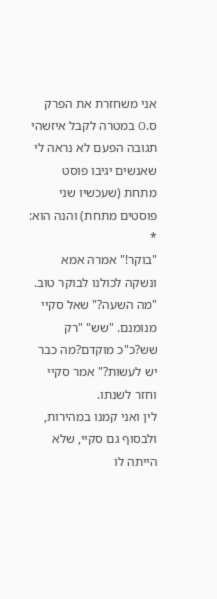אני משחזרת את הפרק ס.O במטרה לקבל איזשהי תגובה הפעם לא נראה לי שאנשים יגיבו פוסט מתחת (שעכשיו שני פוסטים מתחת) והנה הוא:
*
"בוקר!" אמרה אמא ונשקה לכולנו לבוקר טוב.
"מה השעה?" שאל סקיי מנומנם. "שש" "רק שש?כ"כ מוקדם?מה כבר יש לעשות?" אמר סקיי וחזר לשנתו.
לין ואני קמנו במהירות, ולבסוף גם סקיי, שלא הייתה לו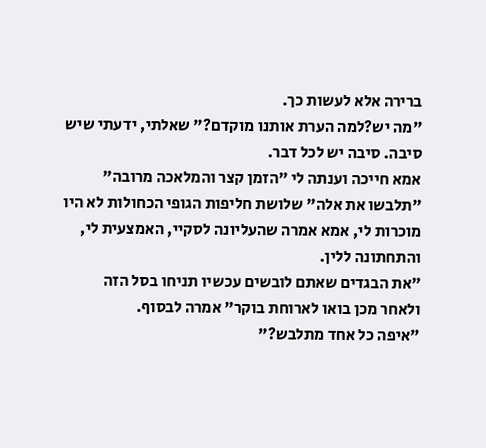ברירה אלא לעשות כך.
"מה יש?למה הערת אותנו מוקדם?" שאלתי, ידעתי שיש סיבה. סיבה יש לכל דבר.
אמא חייכה וענתה לי "הזמן קצר והמלאכה מרובה" "תלבשו את אלה" שלושת חליפות הגופי הכחולות לא היו מוכרות לי, אמא אמרה שהעליונה לסקיי, האמצעית לי, והתחתונה ללין.
"את הבגדים שאתם לובשים עכשיו תניחו בסל הזה ולאחר מכן בואו לארוחת בוקר" אמרה לבסוף.
"איפה כל אחד מתלבש?"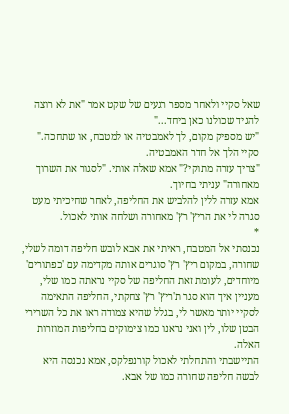שאל סקיי ולאחר מספר רגעים של שקט אמר "את לא רוצה להגיד שכולנו כאן ביחד..."
"יש מספיק מקום, לך לאמבטיה או למטבח, או שתחכה." סקיי הלך אל חדר האמבטיה.
"צריך עזרה מתוקי?" אמא שאלה אותי. "לסגור את השרוך מאחורה" עניתי בחיוך.
אמא עזרה ללין להלביש את החליפה, לאחר שחיכיתי מעט סגרה לי את הריץ' רץ' מאחורה ושלחה אותי לאכול.
*
נכנסתי אל המטבח, ראיתי את אבא לובש חליפה דומה לשלי, שחורה, במקום ריץ' רץ' סוגרים אותה מקדימה עם 'כפתורים' מיוחדים, לעומת זאת החליפה של סקיי נראתה כמו שלי, מעניין איך הוא סגר ת'ריץ' רץ' צחקתי, החליפה התאימה לסקיי יותר מאשר לי, בגלל שהיא צמודה ראו את כל השרירי הבטן שלו, לין ואני נראנו כמו צימוקים בחליפות המוזרות האלה.
התיישבתי והתחלתי לאכול קורנפלקס, אמא נכנסה היא לבשה חליפה שחורה כמו של אבא.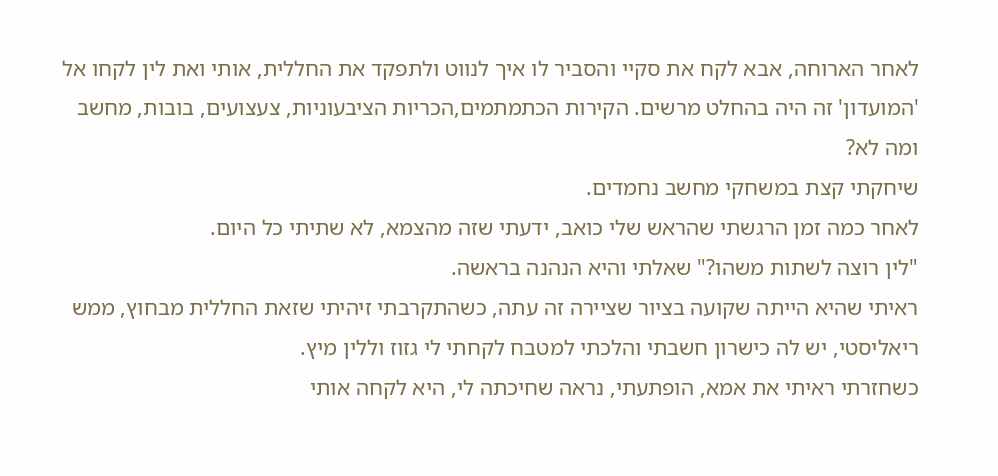לאחר הארוחה, אבא לקח את סקיי והסביר לו איך לנווט ולתפקד את החללית, אותי ואת לין לקחו אל 'המועדון' זה היה בהחלט מרשים. הקירות הכתמתמים,הכריות הציבעוניות, צעצועים, בובות, מחשב ומה לא?
שיחקתי קצת במשחקי מחשב נחמדים.
לאחר כמה זמן הרגשתי שהראש שלי כואב, ידעתי שזה מהצמא, לא שתיתי כל היום.
"לין רוצה לשתות משהו?" שאלתי והיא הנהנה בראשה.
ראיתי שהיא הייתה שקועה בציור שציירה זה עתה, כשהתקרבתי זיהיתי שזאת החללית מבחוץ, ממש ריאליסטי, יש לה כישרון חשבתי והלכתי למטבח לקחתי לי גזוז וללין מיץ.
כשחזרתי ראיתי את אמא, הופתעתי, נראה שחיכתה לי, היא לקחה אותי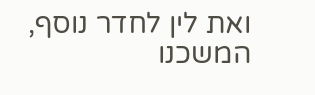ואת לין לחדר נוסף, המשכנו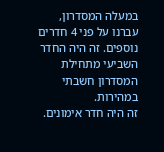במעלה המסדרון, עברנו על פני 4 חדרים נוספים. זה היה החדר השביעי מתחילת המסדרון חשבתי במהירות.
זה היה חדר אימונים.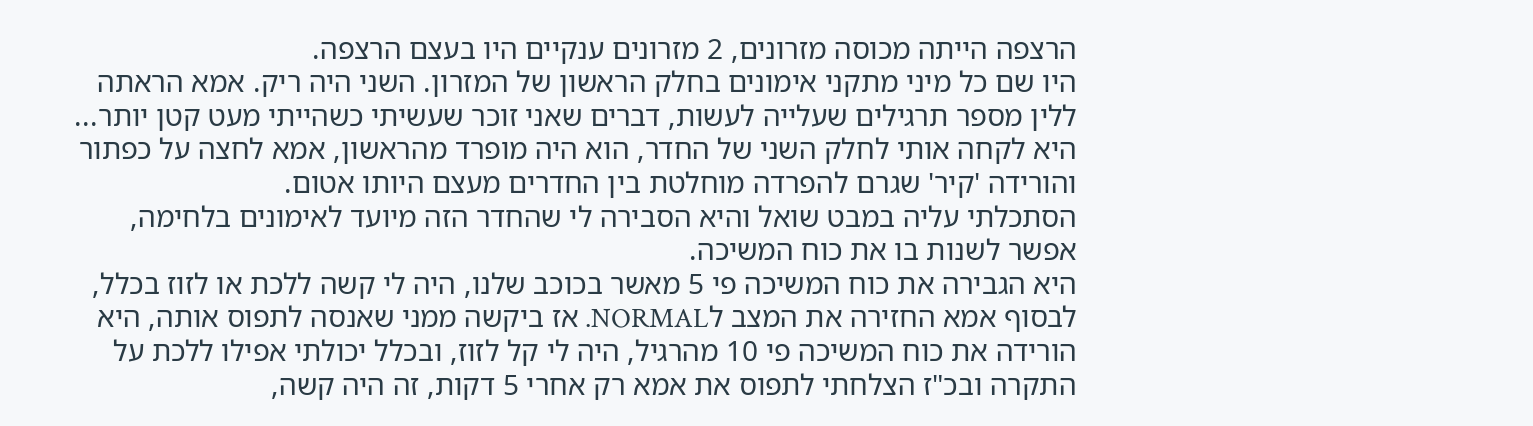הרצפה הייתה מכוסה מזרונים, 2 מזרונים ענקיים היו בעצם הרצפה.
היו שם כל מיני מתקני אימונים בחלק הראשון של המזרון. השני היה ריק. אמא הראתה ללין מספר תרגילים שעלייה לעשות, דברים שאני זוכר שעשיתי כשהייתי מעט קטן יותר...
היא לקחה אותי לחלק השני של החדר, הוא היה מופרד מהראשון, אמא לחצה על כפתור והורידה 'קיר' שגרם להפרדה מוחלטת בין החדרים מעצם היותו אטום.
הסתכלתי עליה במבט שואל והיא הסבירה לי שהחדר הזה מיועד לאימונים בלחימה, אפשר לשנות בו את כוח המשיכה.
היא הגבירה את כוח המשיכה פי 5 מאשר בכוכב שלנו, היה לי קשה ללכת או לזוז בכלל, לבסוף אמא החזירה את המצב לNORMAL. אז ביקשה ממני שאנסה לתפוס אותה, היא הורידה את כוח המשיכה פי 10 מהרגיל, היה לי קל לזוז, ובכלל יכולתי אפילו ללכת על התקרה ובכ"ז הצלחתי לתפוס את אמא רק אחרי 5 דקות, זה היה קשה,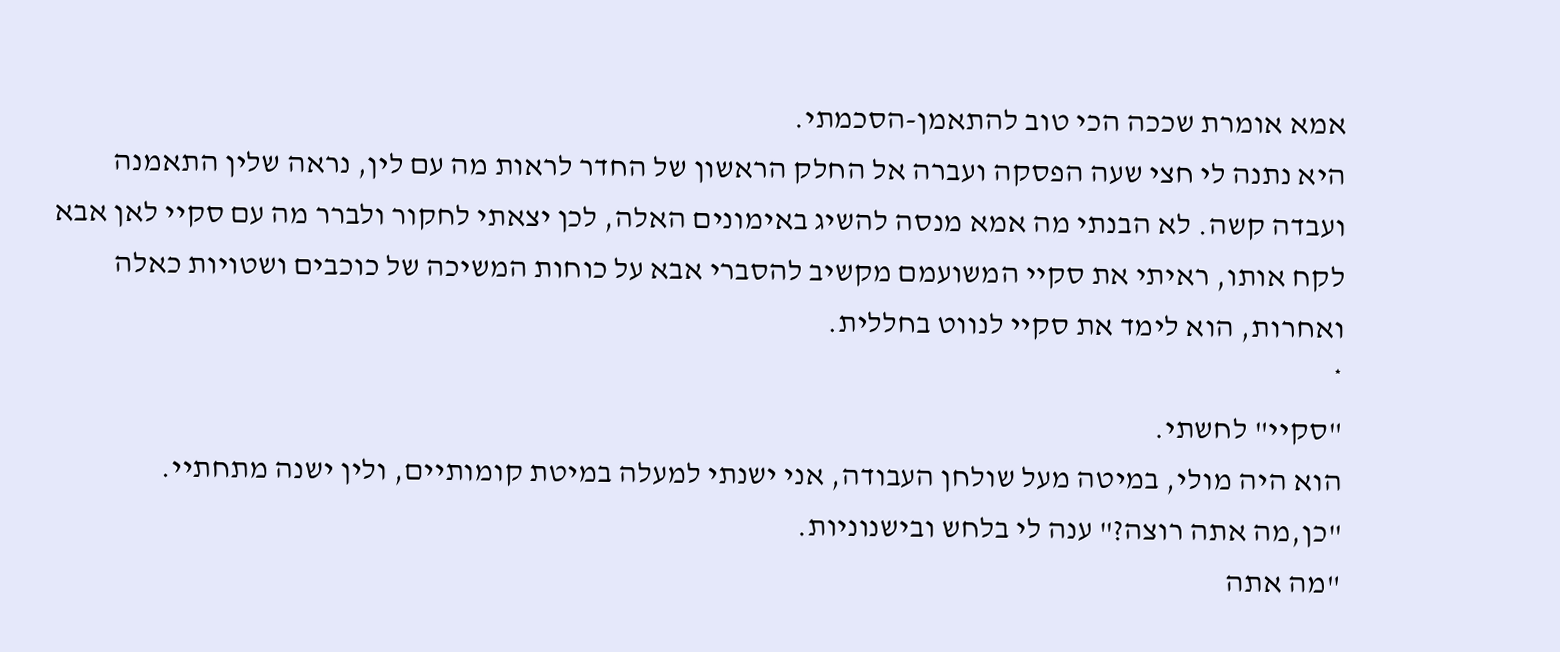אמא אומרת שככה הכי טוב להתאמן-הסכמתי.
היא נתנה לי חצי שעה הפסקה ועברה אל החלק הראשון של החדר לראות מה עם לין, נראה שלין התאמנה ועבדה קשה. לא הבנתי מה אמא מנסה להשיג באימונים האלה, לכן יצאתי לחקור ולברר מה עם סקיי לאן אבא לקח אותו, ראיתי את סקיי המשועמם מקשיב להסברי אבא על כוחות המשיכה של כוכבים ושטויות כאלה ואחרות, הוא לימד את סקיי לנווט בחללית.
*
"סקיי" לחשתי.
הוא היה מולי, במיטה מעל שולחן העבודה, אני ישנתי למעלה במיטת קומותיים, ולין ישנה מתחתיי.
"כן,מה אתה רוצה?" ענה לי בלחש ובישנוניות.
"מה אתה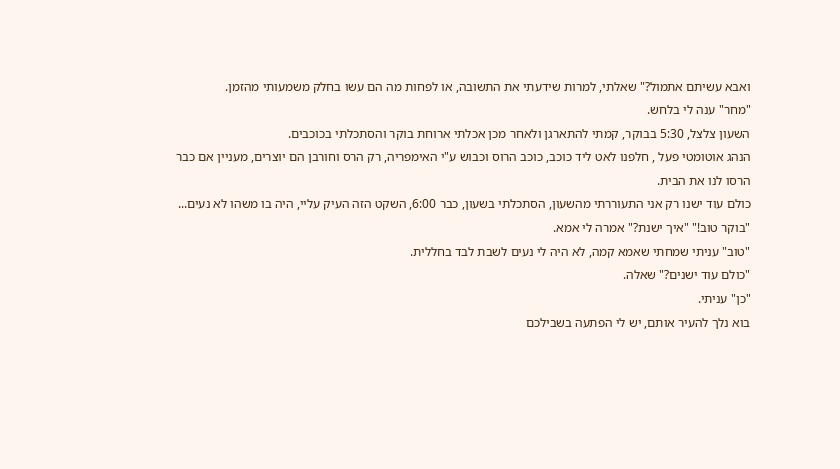ואבא עשיתם אתמול?" שאלתי, למרות שידעתי את התשובה, או לפחות מה הם עשו בחלק משמעותי מהזמן.
"מחר" ענה לי בלחש.
השעון צלצל, 5:30 בבוקר, קמתי להתארגן ולאחר מכן אכלתי ארוחת בוקר והסתכלתי בכוכבים.
הנהג אוטומטי פעל , חלפנו לאט ליד כוכב, כוכב הרוס וכבוש ע"י האימפריה, רק הרס וחורבן הם יוצרים, מעניין אם כבר הרסו לנו את הבית.
כולם עוד ישנו רק אני התעוררתי מהשעון, הסתכלתי בשעון, כבר 6:00, השקט הזה העיק עליי, היה בו משהו לא נעים...
"בוקר טוב!" "איך ישנת?" אמרה לי אמא.
"טוב" עניתי שמחתי שאמא קמה, לא היה לי נעים לשבת לבד בחללית.
"כולם עוד ישנים?" שאלה.
"כן" עניתי.
בוא נלך להעיר אותם, יש לי הפתעה בשבילכם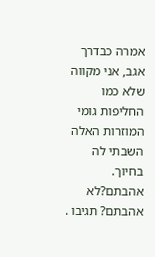אמרה כבדרך אגב, אני מקווה שלא כמו החליפות גומי המוזרות האלה השבתי לה בחיוך.
אהבתם?לא אהבתם? תגיבו .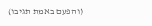(והפעם באמת תגיבו)